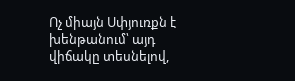Ոչ միայն Սփյուռքն է խենթանում՝ այդ վիճակը տեսնելով,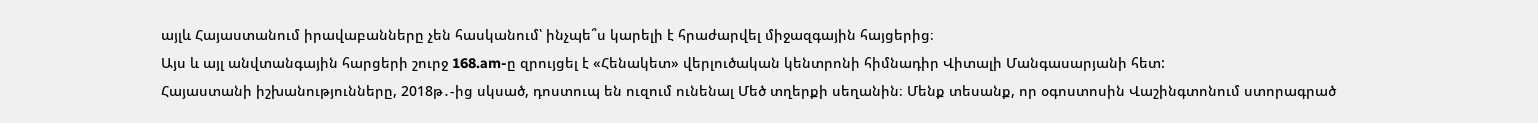այլև Հայաստանում իրավաբանները չեն հասկանում՝ ինչպե՞ս կարելի է հրաժարվել միջազգային հայցերից։
Այս և այլ անվտանգային հարցերի շուրջ 168.am-ը զրույցել է «Հենակետ» վերլուծական կենտրոնի հիմնադիր Վիտալի Մանգասարյանի հետ:
Հայաստանի իշխանությունները, 2018թ․-ից սկսած, դոստուպ են ուզում ունենալ Մեծ տղերքի սեղանին։ Մենք տեսանք, որ օգոստոսին Վաշինգտոնում ստորագրած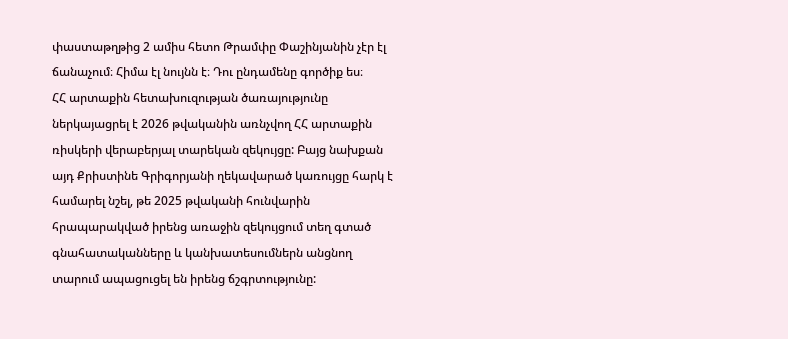փաստաթղթից 2 ամիս հետո Թրամփը Փաշինյանին չէր էլ ճանաչում։ Հիմա էլ նույնն է։ Դու ընդամենը գործիք ես։
ՀՀ արտաքին հետախուզության ծառայությունը ներկայացրել է 2026 թվականին առնչվող ՀՀ արտաքին ռիսկերի վերաբերյալ տարեկան զեկույցը: Բայց նախքան այդ Քրիստինե Գրիգորյանի ղեկավարած կառույցը հարկ է համարել նշել, թե 2025 թվականի հունվարին հրապարակված իրենց առաջին զեկույցում տեղ գտած գնահատականները և կանխատեսումներն անցնող տարում ապացուցել են իրենց ճշգրտությունը: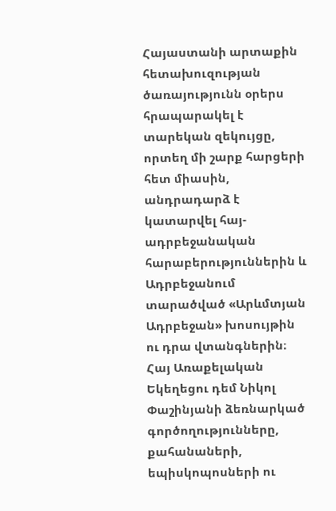Հայաստանի արտաքին հետախուզության ծառայությունն օրերս հրապարակել է տարեկան զեկույցը, որտեղ մի շարք հարցերի հետ միասին, անդրադարձ է կատարվել հայ-ադրբեջանական հարաբերություններին և Ադրբեջանում տարածված «Արևմտյան Ադրբեջան» խոսույթին ու դրա վտանգներին։
Հայ Առաքելական Եկեղեցու դեմ Նիկոլ Փաշինյանի ձեռնարկած գործողությունները, քահանաների, եպիսկոպոսների ու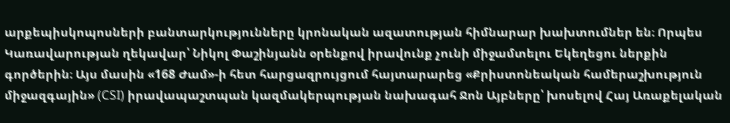արքեպիսկոպոսների բանտարկությունները կրոնական ազատության հիմնարար խախտումներ են։ Որպես Կառավարության ղեկավար՝ Նիկոլ Փաշինյանն օրենքով իրավունք չունի միջամտելու Եկեղեցու ներքին գործերին։ Այս մասին «168 Ժամ»-ի հետ հարցազրույցում հայտարարեց «Քրիստոնեական համերաշխություն միջազգային» (CSI) իրավապաշտպան կազմակերպության նախագահ Ջոն Այբները՝ խոսելով Հայ Առաքելական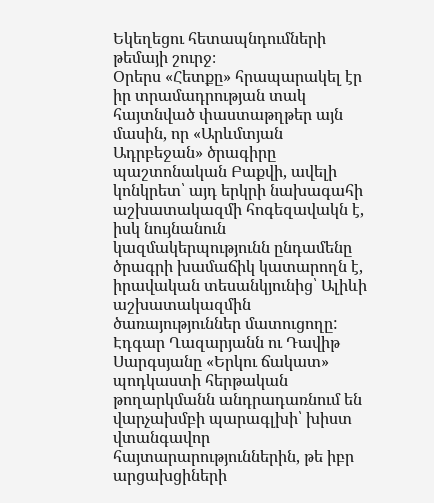Եկեղեցու հետապնդումների թեմայի շուրջ։
Օրերս «Հետքը» հրապարակել էր իր տրամադրության տակ հայտնված փաստաթղթեր այն մասին, որ «Արևմտյան Ադրբեջան» ծրագիրը պաշտոնական Բաքվի, ավելի կոնկրետ՝ այդ երկրի նախագահի աշխատակազմի հոգեզավակն է, իսկ նույնանուն կազմակերպությունն ընդամենը ծրագրի խամաճիկ կատարողն է, իրավական տեսանկյունից՝ Ալիևի աշխատակազմին ծառայություններ մատուցողը:
Էդգար Ղազարյանն ու Դավիթ Սարգսյանը «Երկու ճակատ» պոդկաստի հերթական թողարկմանն անդրադառնում են վարչախմբի պարագլխի՝ խիստ վտանգավոր հայտարարություններին, թե իբր արցախցիների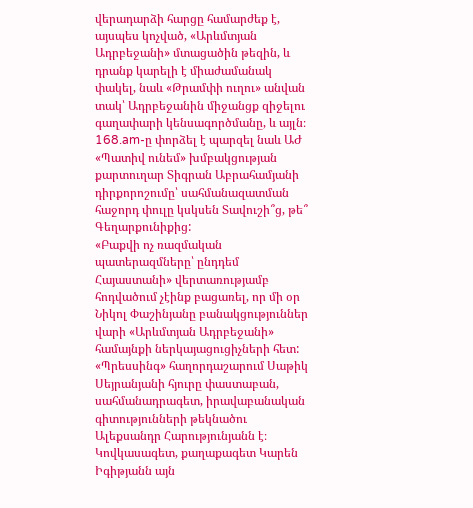վերադարձի հարցը համարժեք է, այսպես կոչված, «Արևմտյան Ադրբեջանի» մտացածին թեզին, և դրանք կարելի է միաժամանակ փակել, նաև «Թրամփի ուղու» անվան տակ՝ Ադրբեջանին միջանցք զիջելու գաղափարի կենսագործմանը, և այլն։
168.am-ը փորձել է պարզել նաև ԱԺ «Պատիվ ունեմ» խմբակցության քարտուղար Տիգրան Աբրահամյանի դիրքորոշումը՝ սահմանազատման հաջորդ փուլը կսկսեն Տավուշի՞ց, թե՞ Գեղարքունիքից:
«Բաքվի ոչ ռազմական պատերազմները՝ ընդդեմ Հայաստանի» վերտառությամբ հոդվածում չէինք բացառել, որ մի օր Նիկոլ Փաշինյանը բանակցություններ վարի «Արևմտյան Ադրբեջանի» համայնքի ներկայացուցիչների հետ:
«Պրեսսինգ» հաղորդաշարում Սաթիկ Սեյրանյանի հյուրը փաստաբան, սահմանադրագետ, իրավաբանական գիտությունների թեկնածու Ալեքսանդր Հարությունյանն է։
Կովկասագետ, քաղաքագետ Կարեն Իգիթյանն այն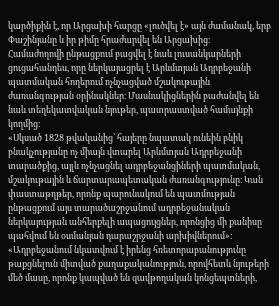կարծիքին է, որ Արցախի հարցը «լուծվել է» այն ժամանակ, երբ Փաշինյանը և իր թիմը հրաժարվել են Արցախից։
Համաժողովի ընթացքում բացվել է նաև լուսանկարների ցուցահանդես, որը ներկայացրել է Արևմտյան Ադրբեջանի պատմական հողերում ոչնչացված մշակութային ժառանգության օրինակներ։ Մասնակիցներին բաժանվել են նաև տեղեկատվական նյութեր, պատրաստված համայնքի կողմից։
«Սկսած 1828 թվականից՝ հայերը նպատակ ունեին բնիկ բնակչությանը ոչ միայն վտարել Արևմտյան Ադրբեջանի տարածքից, այլև ոչնչացնել ադրբեջանցիների պատմական, մշակութային և ճարտարապետական ժառանգությունը։ Կան փաստաթղթեր, որոնք պարունակում են պատմության ընթացքում այս տարածաշրջանում ադրբեջանական ներկայության անհերքելի ապացույցներ, որոնցից մի քանիսը պահվում են օսմանյան դարաշրջանի արխիվներում»։
«Ադրբեջանում նկատվում է իրենց հռետորաբանությունը թաքցնելուն միտված քաղաքականություն, որովհետև նյութերի մեծ մասը, որոնք կապված են զավթողական կոնցեպտների,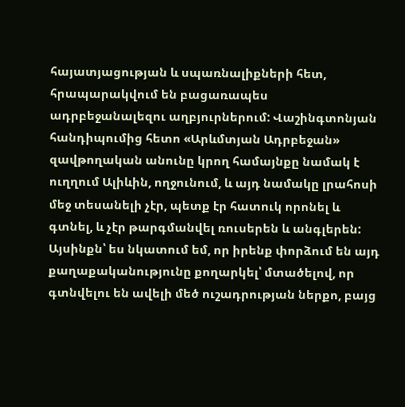հայատյացության և սպառնալիքների հետ, հրապարակվում են բացառապես ադրբեջանալեզու աղբյուրներում: Վաշինգտոնյան հանդիպումից հետո «Արևմտյան Ադրբեջան» զավթողական անունը կրող համայնքը նամակ է ուղղում Ալիևին, ողջունում, և այդ նամակը լրահոսի մեջ տեսանելի չէր, պետք էր հատուկ որոնել և գտնել, և չէր թարգմանվել ռուսերեն և անգլերեն: Այսինքն՝ ես նկատում եմ, որ իրենք փորձում են այդ քաղաքականությունը քողարկել՝ մտածելով, որ գտնվելու են ավելի մեծ ուշադրության ներքո, բայց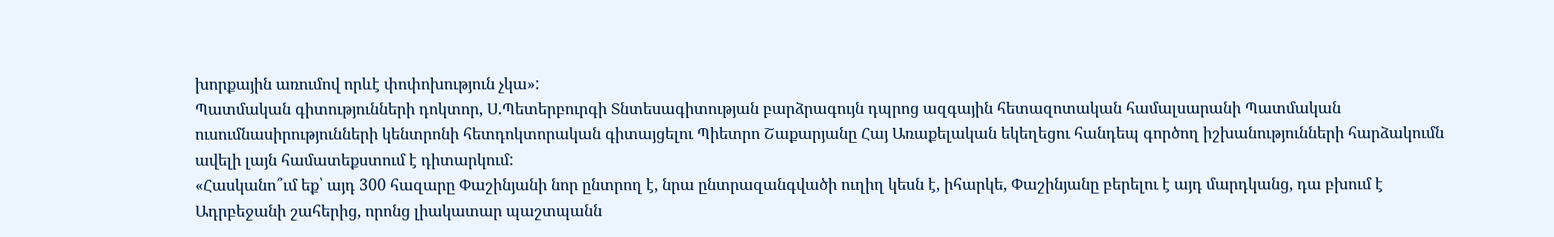խորքային առումով որևէ փոփոխություն չկա»:
Պատմական գիտությունների դոկտոր, Ս.Պետերբուրգի Տնտեսագիտության բարձրագույն դպրոց ազգային հետազոտական համալսարանի Պատմական ուսումնասիրությունների կենտրոնի հետդոկտորական գիտայցելու Պիետրո Շաքարյանը Հայ Առաքելական եկեղեցու հանդեպ գործող իշխանությունների հարձակումն ավելի լայն համատեքստում է դիտարկում:
«Հասկանո՞ւմ եք՝ այդ 300 հազարը Փաշինյանի նոր ընտրող է, նրա ընտրազանգվածի ուղիղ կեսն է, իհարկե, Փաշինյանը բերելու է այդ մարդկանց, դա բխում է Ադրբեջանի շահերից, որոնց լիակատար պաշտպանն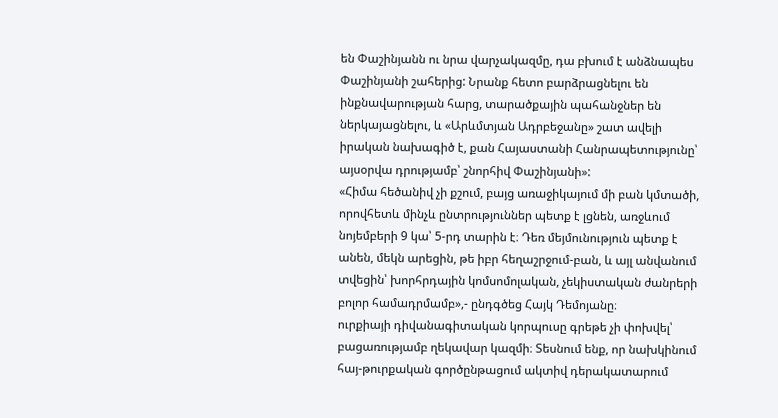են Փաշինյանն ու նրա վարչակազմը, դա բխում է անձնապես Փաշինյանի շահերից: Նրանք հետո բարձրացնելու են ինքնավարության հարց, տարածքային պահանջներ են ներկայացնելու, և «Արևմտյան Ադրբեջանը» շատ ավելի իրական նախագիծ է, քան Հայաստանի Հանրապետությունը՝ այսօրվա դրությամբ՝ շնորհիվ Փաշինյանի»:
«Հիմա հեծանիվ չի քշում, բայց առաջիկայում մի բան կմտածի, որովհետև մինչև ընտրություններ պետք է լցնեն, առջևում նոյեմբերի 9 կա՝ 5-րդ տարին է։ Դեռ մեյմունություն պետք է անեն, մեկն արեցին, թե իբր հեղաշրջում-բան, և այլ անվանում տվեցին՝ խորհրդային կոմսոմոլական, չեկիստական ժանրերի բոլոր համադրմամբ»,- ընդգծեց Հայկ Դեմոյանը։
ուրքիայի դիվանագիտական կորպուսը գրեթե չի փոխվել՝ բացառությամբ ղեկավար կազմի։ Տեսնում ենք, որ նախկինում հայ-թուրքական գործընթացում ակտիվ դերակատարում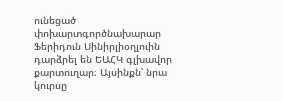ունեցած փոխարտգործնախարար Ֆերիդուն Սինիրլիօղլուին դարձրել են ԵԱՀԿ գլխավոր քարտուղար։ Այսինքն՝ նրա կուրսը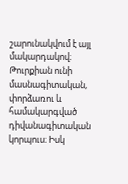շարունակվում է այլ մակարդակով։ Թուրքիան ունի մասնագիտական, փորձառու և համակարգված դիվանագիտական կորպուս։ Իսկ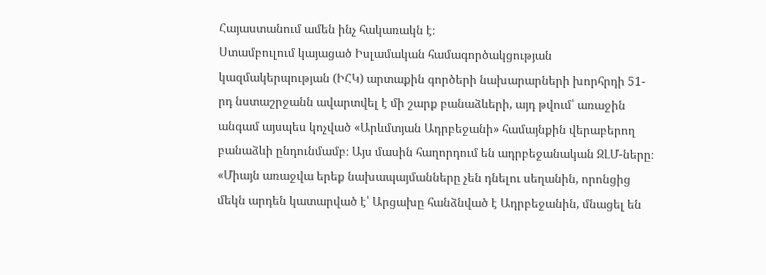Հայաստանում ամեն ինչ հակառակն է։
Ստամբուլում կայացած Իսլամական համագործակցության կազմակերպության (ԻՀԿ) արտաքին գործերի նախարարների խորհրդի 51-րդ նստաշրջանն ավարտվել է մի շարք բանաձևերի, այդ թվում՝ առաջին անգամ այսպես կոչված «Արևմտյան Ադրբեջանի» համայնքին վերաբերող բանաձևի ընդունմամբ։ Այս մասին հաղորդում են ադրբեջանական ԶԼՄ-ները։
«Միայն առաջվա երեք նախապայմանները չեն դնելու սեղանին, որոնցից մեկն արդեն կատարված է՝ Արցախը հանձնված է Ադրբեջանին, մնացել են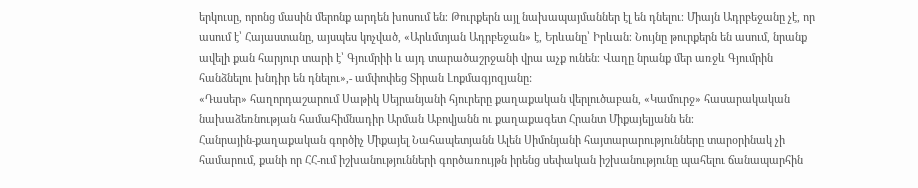երկուսը, որոնց մասին մերոնք արդեն խոսում են։ Թուրքերն այլ նախապայմաններ էլ են դնելու։ Միայն Ադրբեջանը չէ, որ ասում է՝ Հայաստանը, այսպես կոչված, «Արևմտյան Ադրբեջան» է, Երևանը՝ Իրևան։ Նույնը թուրքերն են ասում, նրանք ավելի քան հարյուր տարի է՝ Գյումրիի և այդ տարածաշրջանի վրա աչք ունեն։ Վաղը նրանք մեր առջև Գյումրին հանձնելու խնդիր են դնելու»,- ամփոփեց Տիրան Լոքմագյոզյանը:
«Դասեր» հաղորդաշարում Սաթիկ Սեյրանյանի հյուրերը քաղաքական վերլուծաբան, «Կամուրջ» հասարակական նախաձեռնության համահիմնադիր Արման Աբովյանն ու քաղաքագետ Հրանտ Միքայելյանն են։
Հանրային-քաղաքական գործիչ Միքայել Նահապետյանն Ալեն Սիմոնյանի հայտարարությունները տարօրինակ չի համարում, քանի որ ՀՀ-ում իշխանությունների գործառույթն իրենց սեփական իշխանությունը պահելու ճանապարհին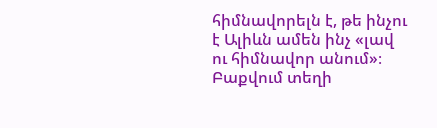հիմնավորելն է, թե ինչու է Ալիևն ամեն ինչ «լավ ու հիմնավոր անում»։
Բաքվում տեղի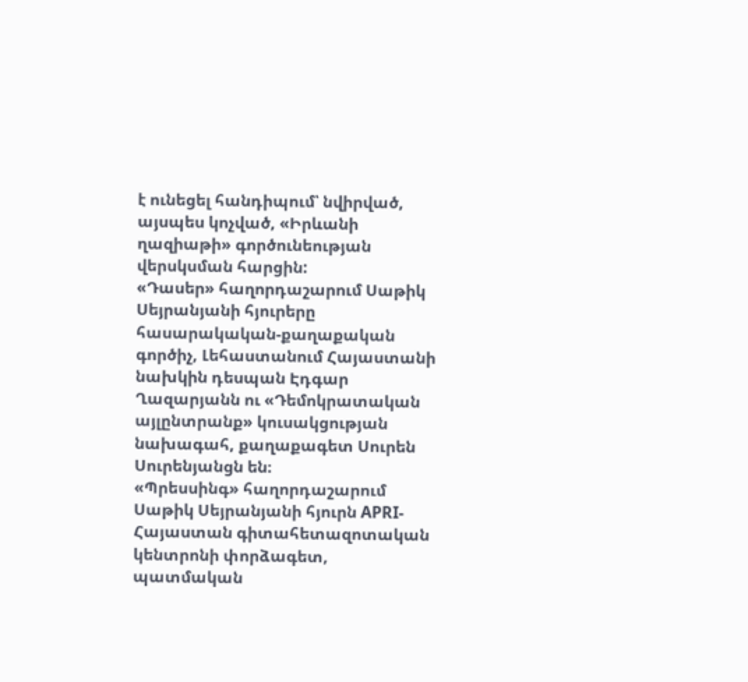է ունեցել հանդիպում՝ նվիրված, այսպես կոչված, «Իրևանի ղազիաթի» գործունեության վերսկսման հարցին:
«Դասեր» հաղորդաշարում Սաթիկ Սեյրանյանի հյուրերը հասարակական-քաղաքական գործիչ, Լեհաստանում Հայաստանի նախկին դեսպան Էդգար Ղազարյանն ու «Դեմոկրատական այլընտրանք» կուսակցության նախագահ, քաղաքագետ Սուրեն Սուրենյանցն են։
«Պրեսսինգ» հաղորդաշարում Սաթիկ Սեյրանյանի հյուրն APRI-Հայաստան գիտահետազոտական կենտրոնի փորձագետ, պատմական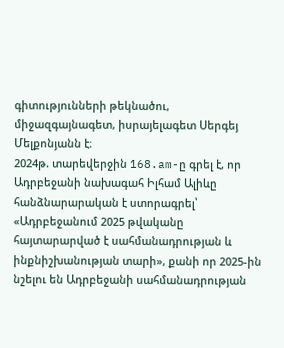գիտությունների թեկնածու, միջազգայնագետ, իսրայելագետ Սերգեյ Մելքոնյանն է։
2024թ. տարեվերջին 168.am-ը գրել է, որ Ադրբեջանի նախագահ Իլհամ Ալիևը հանձնարարական է ստորագրել՝ «Ադրբեջանում 2025 թվականը հայտարարված է սահմանադրության և ինքնիշխանության տարի», քանի որ 2025-ին նշելու են Ադրբեջանի սահմանադրության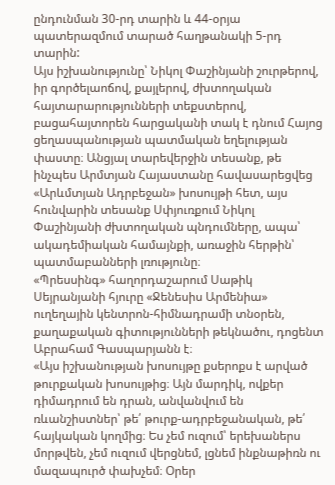ընդունման 30-րդ տարին և 44-օրյա պատերազմում տարած հաղթանակի 5-րդ տարին:
Այս իշխանությունը՝ Նիկոլ Փաշինյանի շուրթերով, իր գործելաոճով, քայլերով, ժխտողական հայտարարությունների տեքստերով, բացահայտորեն հարցականի տակ է դնում Հայոց ցեղասպանության պատմական եղելության փաստը։ Անցյալ տարեվերջին տեսանք, թե ինչպես Արմտյան Հայաստանը հավասարեցվեց «Արևմտյան Ադրբեջան» խոսույթի հետ, այս հունվարին տեսանք Սփյուռքում Նիկոլ Փաշինյանի ժխտողական պնդումները, ապա՝ ակադեմիական համայնքի, առաջին հերթին՝ պատմաբանների լռությունը։
«Պրեսսինգ» հաղորդաշարում Սաթիկ Սեյրանյանի հյուրը «Ջենեսիս Արմենիա» ուղեղային կենտրոն-հիմնադրամի տնօրեն, քաղաքական գիտությունների թեկնածու, դոցենտ Աբրահամ Գասպարյանն է։
«Այս իշխանության խոսույթը քսերոքս է արված թուրքական խոսույթից։ Այն մարդիկ, ովքեր դիմադրում են դրան, անվանվում են ռևանշիստներ՝ թե՛ թուրք-ադրբեջանական, թե՛ հայկական կողմից։ Ես չեմ ուզում՝ երեխաներս մորթվեն, չեմ ուզում վերցնեմ, լցնեմ ինքնաթիռն ու մազապուրծ փախչեմ։ Օրեր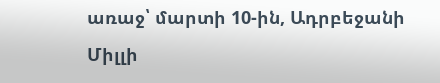առաջ՝ մարտի 10-ին, Ադրբեջանի Միլլի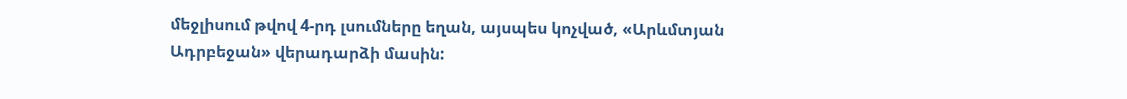մեջլիսում թվով 4-րդ լսումները եղան, այսպես կոչված, «Արևմտյան Ադրբեջան» վերադարձի մասին: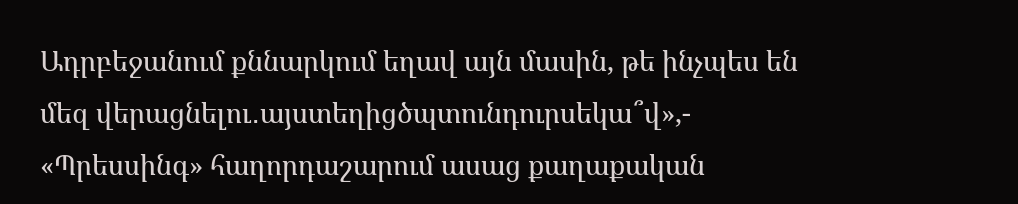Ադրբեջանում քննարկում եղավ այն մասին, թե ինչպես են մեզ վերացնելու․այստեղիցծպտունդուրսեկա՞վ»,- «Պրեսսինգ» հաղորդաշարում ասաց քաղաքական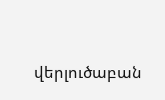վերլուծաբան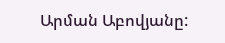Արման Աբովյանը: